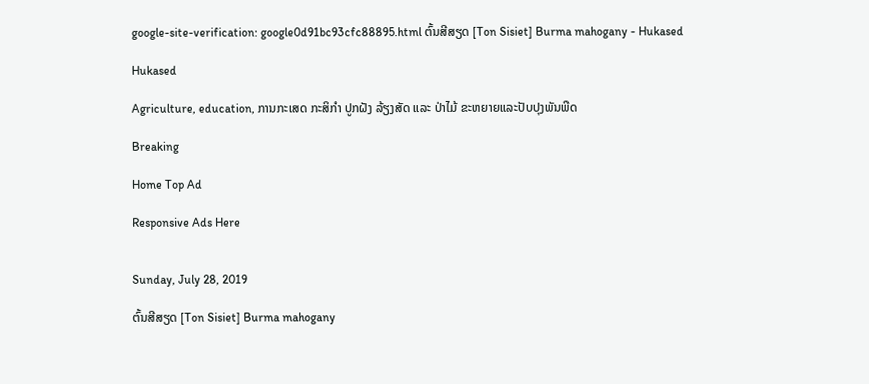google-site-verification: google0d91bc93cfc88895.html ຕົ້ນສີສຽດ [Ton Sisiet] Burma mahogany - Hukased

Hukased

Agriculture, education, ການກະເສດ ກະສິກຳ ປູກຝັງ ລ້ຽງສັດ ແລະ ປ່າໄມ້ ຂະຫຍາຍແລະປັບປຸງພັນພືດ

Breaking

Home Top Ad

Responsive Ads Here


Sunday, July 28, 2019

ຕົ້ນສີສຽດ [Ton Sisiet] Burma mahogany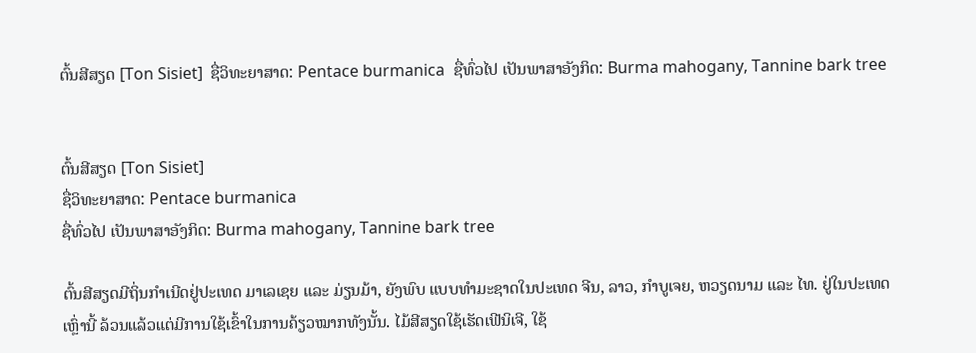ຕົ້ນສີສຽດ [Ton Sisiet]  ຊື່ວິທະຍາສາດ: Pentace burmanica  ຊື່ທົ່ວໄປ ເປັນພາສາອັງກິດ: Burma mahogany, Tannine bark tree


ຕົ້ນສີສຽດ [Ton Sisiet]
ຊື່ວິທະຍາສາດ: Pentace burmanica
ຊື່ທົ່ວໄປ ເປັນພາສາອັງກິດ: Burma mahogany, Tannine bark tree

ຕົ້ນສີສຽດມີຖິ່ນກຳເນີດຢູ່ປະເທດ ມາເລເຊຍ ແລະ ມ່ຽນມ້າ, ຍັງພົບ ແບບທຳມະຊາດໃນປະເທດ ຈີນ, ລາວ, ກຳບູເຈຍ, ຫວຽດນາມ ແລະ ໄທ. ຢູ່ໃນປະເທດເຫຼົ່ານີ້ ລ້ວນແລ້ວແຕ່ມີການໃຊ້ເຂົ້າໃນການຄ້ຽວໝາກທັງນັ້ນ. ໄມ້ສີສຽດໃຊ້ເຮັດເຟີນິເຈີ, ໃຊ້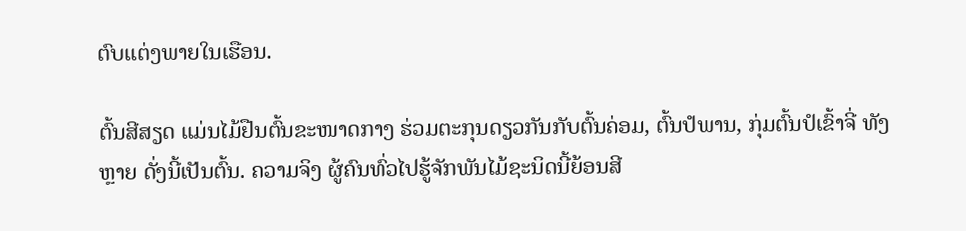ຕົບແຕ່ງພາຍໃນເຮືອນ.

ຕົ້ນສີສຽດ ແມ່ນໄມ້ຢືນຕົ້ນຂະໜາດກາງ ຮ່ວມຕະກຸນດຽວກັນກັບຕົ້ນຄ່ອມ, ຕົ້ນປໍພານ, ກຸ່ມຕົ້ນປໍເຂົ້າຈີ່ ທັງຫຼາຍ ດັ່ງນີ້ເປັນຕົ້ນ. ຄວາມຈິງ ຜູ້ຄົນທົ່ວໄປຮູ້ຈັກພັນໄມ້ຊະນິດນີ້ຍ້ອນສີ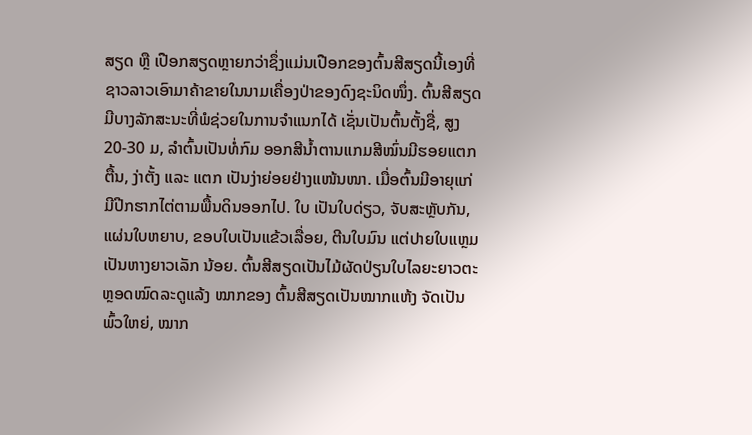ສຽດ ຫຼື ເປືອກສຽດຫຼາຍກວ່າຊຶ່ງແມ່ນເປືອກຂອງຕົ້ນສີສຽດນີ້ເອງທີ່ຊາວລາວເອົາມາຄ້າຂາຍໃນນາມເຄື່ອງປ່າຂອງດົງຊະນິດໜຶ່ງ. ຕົ້ນສີສຽດ ມີບາງລັກສະນະທີ່ພໍຊ່ວຍໃນການຈຳແນກໄດ້ ເຊັ່ນເປັນຕົ້ນຕັ້ງຊື່, ສູງ 20-30 ມ, ລຳຕົ້ນເປັນທໍ່ກົມ ອອກສີນ້ຳຕານແກມສີໝົ່ນມີຮອຍແຕກຕື້ນ, ງ່າຕັ້ງ ແລະ ແຕກ ເປັນງ່າຍ່ອຍຢ່າງແໜ້ນໜາ. ເມື່ອຕົ້ນມີອາຍຸແກ່ ມີປີກຮາກໄຕ່ຕາມພື້ນດິນອອກໄປ. ໃບ ເປັນໃບດ່ຽວ, ຈັບສະຫຼັບກັນ, ແຜ່ນໃບຫຍາບ, ຂອບໃບເປັນແຂ້ວເລື່ອຍ, ຕີນໃບມົນ ແຕ່ປາຍໃບແຫຼມເປັນຫາງຍາວເລັກ ນ້ອຍ. ຕົ້ນສີສຽດເປັນໄມ້ຜັດປ່ຽນໃບໄລຍະຍາວຕະຫຼອດໝົດລະດູແລ້ງ ໝາກຂອງ ຕົ້ນສີສຽດເປັນໝາກແຫ້ງ ຈັດເປັນພົ້ວໃຫຍ່, ໝາກ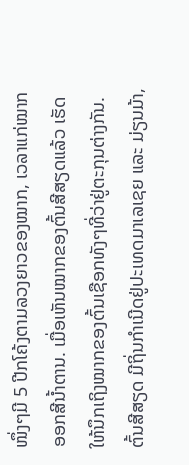ໜຶ່ງໆມີ 5 ປີກໂຄ້ງຕາມລວງຍາວຂອງໝາກ, ເວລາແກ່ໝາກອອກສີນ້ຳຕານ. ເມື່ອເຫັນໝາກຂອງຕົ້ນສີສຽດແລ້ວ ເຮັດໃຫ້ນຶກເຖິງໝາກຂອງຕົ້ນເຊືອກທັງໆທີ່ວ່າຢູ່ຕະກຸນຕ່າງກັນ. ຕົ້ນສີສຽດ ມີຖິ່ນກຳເນີດຢູ່ປະເທດມາເລເຊຍ ແລະ ມ່ຽນມ້າ,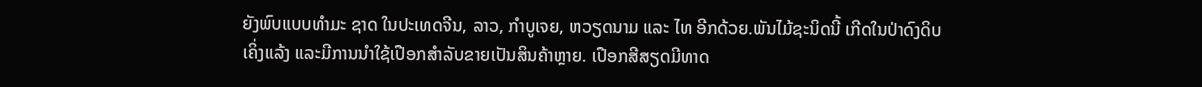ຍັງພົບແບບທຳມະ ຊາດ ໃນປະເທດຈີນ, ລາວ, ກຳບູເຈຍ, ຫວຽດນາມ ແລະ ໄທ ອີກດ້ວຍ.ພັນໄມ້ຊະນິດນີ້ ເກີດໃນປ່າດົງດິບເຄິ່ງແລ້ງ ແລະມີການນຳໃຊ້ເປືອກສຳລັບຂາຍເປັນສິນຄ້າຫຼາຍ. ເປືອກສີສຽດມີທາດ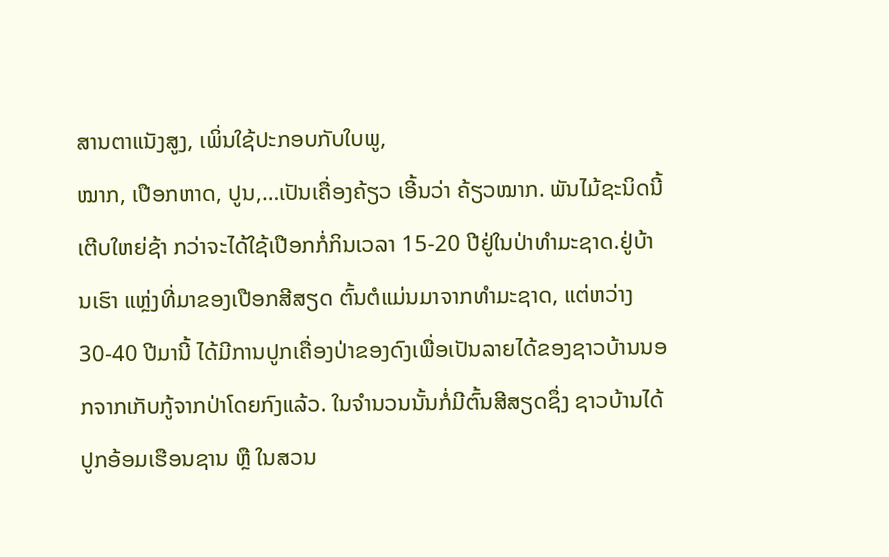ສານຕາແນັງສູງ, ເພິ່ນໃຊ້ປະກອບກັບໃບພູ,
ໝາກ, ເປືອກຫາດ, ປູນ,…ເປັນເຄື່ອງຄ້ຽວ ເອີ້ນວ່າ ຄ້ຽວໝາກ. ພັນໄມ້ຊະນິດນີ້ເຕີບໃຫຍ່ຊ້າ ກວ່າຈະໄດ້ໃຊ້ເປືອກກໍ່ກິນເວລາ 15-20 ປີຢູ່ໃນປ່າທຳມະຊາດ.ຢູ່ບ້ານເຮົາ ແຫຼ່ງທີ່ມາຂອງເປືອກສີສຽດ ຕົ້ນຕໍແມ່ນມາຈາກທຳມະຊາດ, ແຕ່ຫວ່າງ 30-40 ປີມານີ້ ໄດ້ມີການປູກເຄື່ອງປ່າຂອງດົງເພື່ອເປັນລາຍໄດ້ຂອງຊາວບ້ານນອກຈາກເກັບກູ້ຈາກປ່າໂດຍກົງແລ້ວ. ໃນຈຳນວນນັ້ນກໍ່ມີຕົ້ນສີສຽດຊຶ່ງ ຊາວບ້ານໄດ້ປູກອ້ອມເຮືອນຊານ ຫຼື ໃນສວນ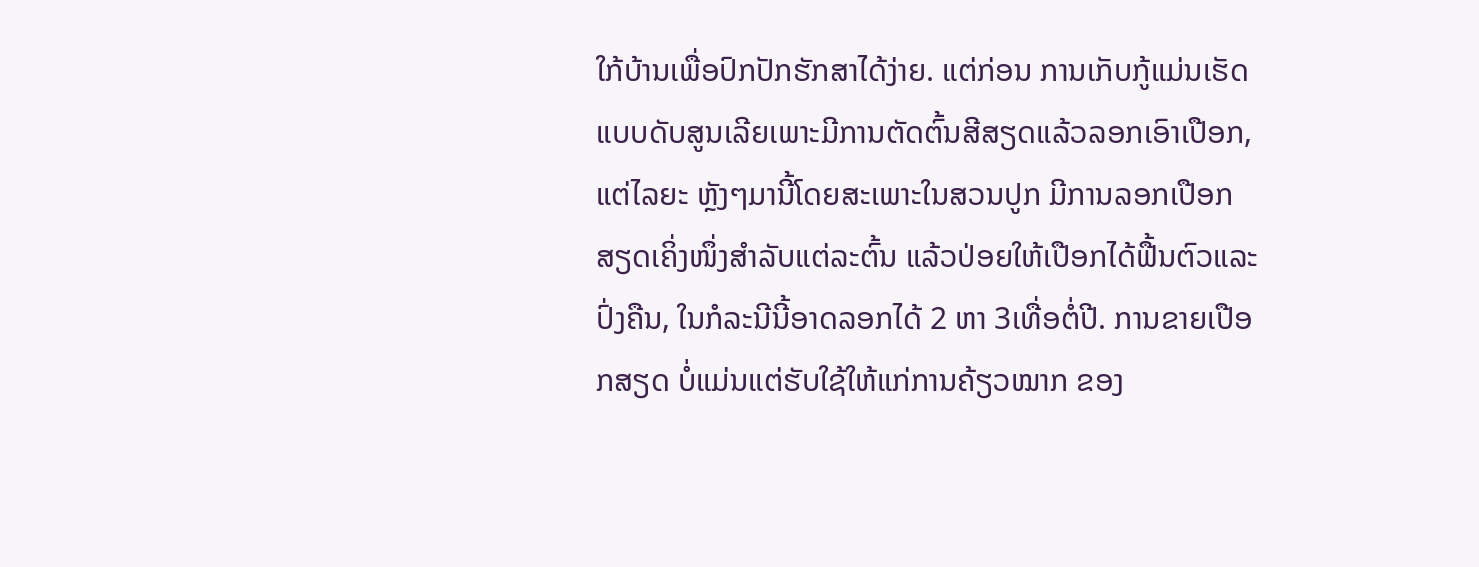ໃກ້ບ້ານເພື່ອປົກປັກຮັກສາໄດ້ງ່າຍ. ແຕ່ກ່ອນ ການເກັບກູ້ແມ່ນເຮັດແບບດັບສູນເລີຍເພາະມີການຕັດຕົ້ນສີສຽດແລ້ວລອກເອົາເປືອກ, ແຕ່ໄລຍະ ຫຼັງໆມານີ້ໂດຍສະເພາະໃນສວນປູກ ມີການລອກເປືອກສຽດເຄິ່ງໜຶ່ງສຳລັບແຕ່ລະຕົ້ນ ແລ້ວປ່ອຍໃຫ້ເປືອກໄດ້ຟື້ນຕົວແລະປົ່ງຄືນ, ໃນກໍລະນີນີ້ອາດລອກໄດ້ 2 ຫາ 3ເທື່ອຕໍ່ປີ. ການຂາຍເປືອກສຽດ ບໍ່ແມ່ນແຕ່ຮັບໃຊ້ໃຫ້ແກ່ການຄ້ຽວໝາກ ຂອງ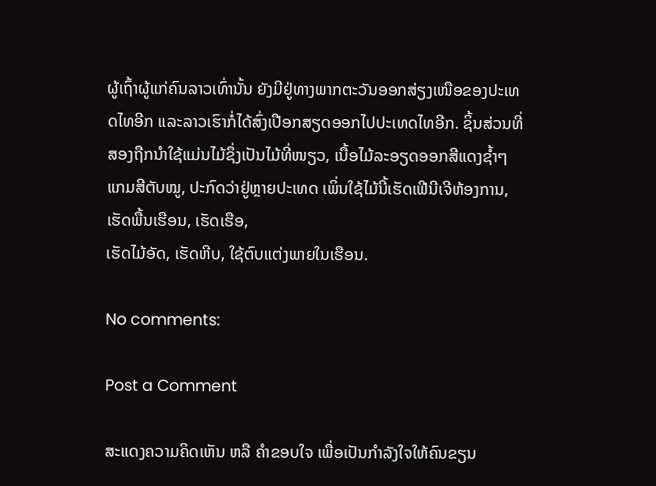ຜູ້ເຖົ້າຜູ້ແກ່ຄົນລາວເທົ່ານັ້ນ ຍັງມີຢູ່ທາງພາກຕະວັນອອກສ່ຽງເໜືອຂອງປະເທດໄທອີກ ແລະລາວເຮົາກໍ່ໄດ້ສົ່ງເປືອກສຽດອອກໄປປະເທດໄທອີກ. ຊິ້ນສ່ວນທີ່ສອງຖືກນຳໃຊ້ແມ່ນໄມ້ຊຶ່ງເປັນໄມ້ທີ່ໜຽວ, ເນື້ອໄມ້ລະອຽດອອກສີແດງຊ້ຳໆແກມສີຕັບໝູ, ປະກົດວ່າຢູ່ຫຼາຍປະເທດ ເພິ່ນໃຊ້ໄມ້ນີ້ເຮັດເຟີນີເຈີຫ້ອງການ, ເຮັດພື້ນເຮືອນ, ເຮັດເຮືອ,
ເຮັດໄມ້ອັດ, ເຮັດຫີບ, ໃຊ້ຕົບແຕ່ງພາຍໃນເຮືອນ.

No comments:

Post a Comment

ສະແດງຄວາມຄິດເຫັນ ຫລື ຄຳຂອບໃຈ ເພື່ອເປັນກຳລັງໃຈໃຫ້ຄົນຂຽນ